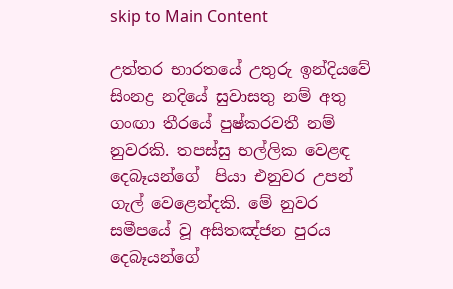skip to Main Content

උත්තර භාරතයේ උතුරු ඉන්දියවේ සිංනද්‍ර නදියේ සුවාසතු නම් අතු ගංඟා තීර‍යේ පුෂ්කරවතී නම් නුවරකි. තපස්සු භල්ලික ‍වෙළඳ දෙබෑයන්‍ගේ  පියා එනුවර උපන් ගැල් ‍වෙළෙන්දකි. මේ නුවර සමීපයේ වූ අසිතඤ්ජන පුරය දෙබෑයන්ගේ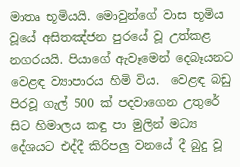මාතෘ භූමියයි. මොවුන්ගේ වාස භූමිය වූයේ අසිතඤ්ජන පුරයේ වූ උත්කළ නගරයයි. පියාගේ ඇවෑමෙන් දෙබෑයනට වෙළඳ ව්‍යාපාරය හිමි විය.  වෙළඳ බඩු පිරවූ ගැල් 500 ක් පදවාගෙන උතුරේ සිට හිමාලය කඳු පා මුලින් මධ්‍ය දේශයට එද්දී කිරිපලු වනයේ දී බුදු වූ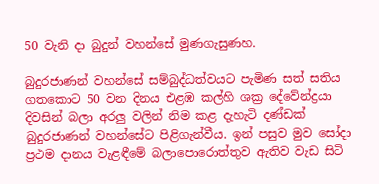50 වැනි දා බුදුන් වහන්සේ මුණගැසුණහ.

බුදුරජාණන් වහන්සේ සම්බුද්ධත්වයට පැමිණ සත් සතිය ගතකොට 50 වන දිනය එළඹ කල්හි ශක්‍ර දේවේන්ද්‍රයා දිවසින් බලා අරලු වලින් නිම කළ දැහැටි දණ්ඩක් බුදුරජාණන් වහන්සේට පිළිගැන්වීය. ඉන් පසුව මුව සෝදා ප්‍රථම දානය වැළඳීමේ බලාපොරොත්තුව ඇතිව වැඩ සිටි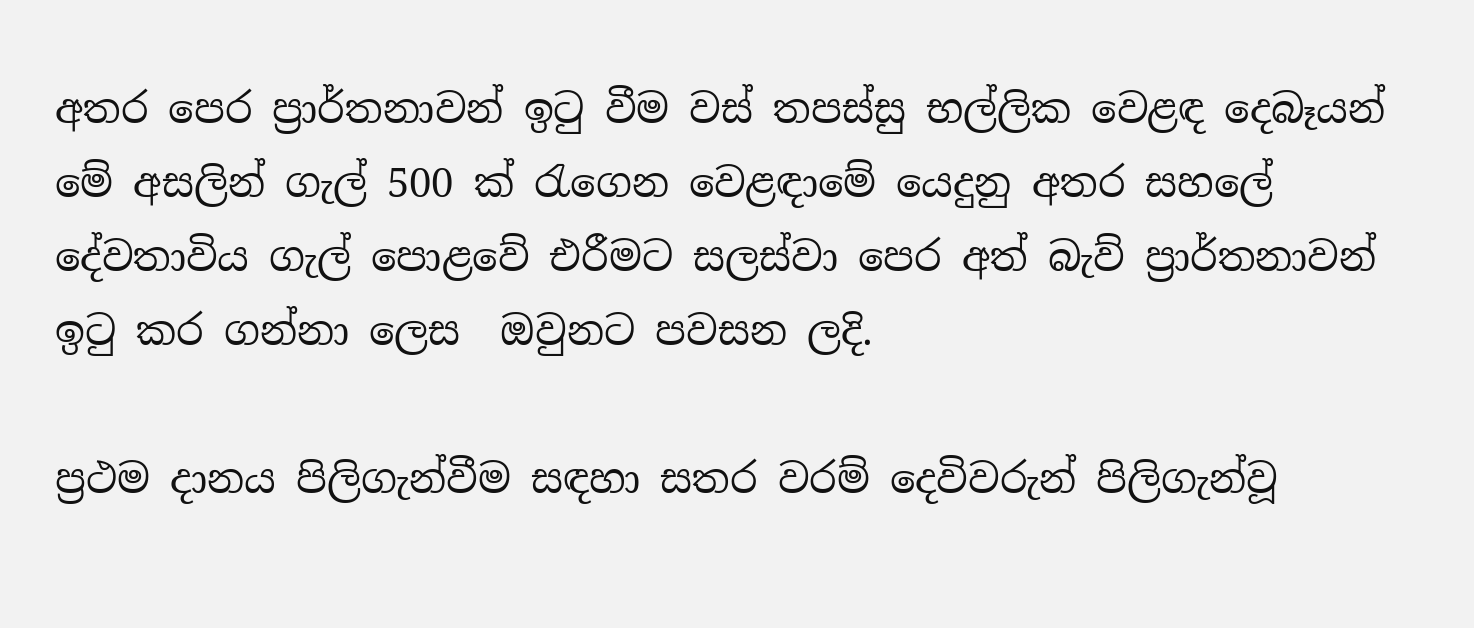අතර පෙර ප්‍රාර්තනාවන් ඉටු වීම වස් තපස්සු භල්ලික වෙළඳ දෙබෑයන් මේ අසලින් ගැල් 500 ක් රැගෙන වෙළඳාමේ යෙදුනු අතර සහලේ දේවතාවිය ගැල් පොළවේ එරීමට සලස්වා පෙර අත් බැව් ප්‍රාර්තනාවන් ඉටු කර ගන්නා ලෙස  ඔවුනට පවසන ලදි.

ප්‍රථම දානය පිලිගැන්වීම සඳහා සතර වරම් දෙවිවරුන් පිලිගැන්වූ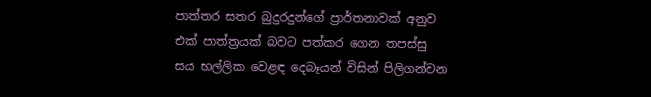පාත්තර සතර බුදුරදුන්ගේ ප්‍රාර්තනාවක් අනුව එක් පාත්ත්‍රයක් බවට පත්කර ගෙන තපස්සු සය භල්ලික වෙළඳ දෙබෑයන් විසින් පිලිගන්වන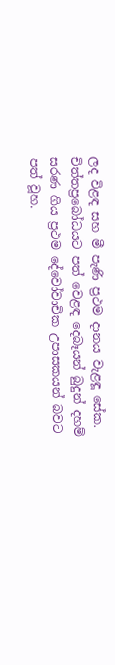ලද විළඳ සහ මී පැණි ප්‍රථම දානය වැළඳූ සේක. චිත්තප්‍රබෝධයට පත් වෙළඳ දෙබෑයන් බුදුන් දහම් සරණ ගිය ප්‍රථම දේවෝවාචික උපාසකයන් බවට පත් වූහ.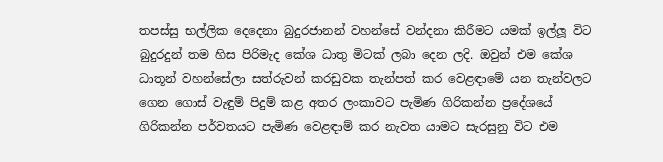තපස්සු භල්ලික දෙදෙනා බුදුරජානන් වහන්සේ වන්දනා කිරීමට යමක් ඉල්ලූ විට බුදුරදුන් තම හිස පිරිමැද කේශ ධාතු මිටක් ලබා දෙන ලදි. ඔවුන් එම කේශ ධාතූන් වහන්සේලා සත්රුවන් කරඩුවක තැන්පත් කර වෙළඳාමේ යන තැන්වලට ගෙන ගොස් වැඳුම් පිදුම් කළ අතර ලංකාවට පැමිණ ගිරිකන්න ප්‍රදේශයේ ගිරිකන්න පර්වතයට පැමිණ වෙළඳාම් කර නැවත යාමට සැරසුනු විට එම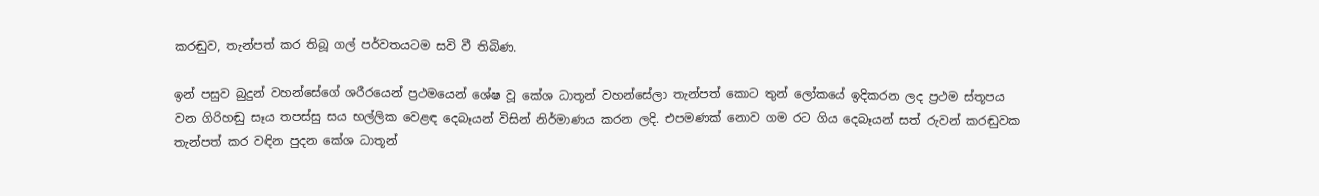කරඬුව, තැන්පත් කර තිබූ ගල් පර්වතයටම සවි වී තිබිණ.

ඉන් පසුව බුදුන් වහන්සේගේ ශරීරයෙන් ප්‍රථමයෙන් ශේෂ වූ කේශ ධාතූන් වහන්සේලා තැන්පත් කොට තුන් ලෝකයේ ඉදිකරන ලද ප්‍රථම ස්තූපය වන ගිරිහඬු සෑය තපස්සු සය භල්ලික වෙළඳ දෙබෑයන් විසින් නිර්මාණය කරන ලදි. එපමණක් නොව ගම රට ගිය දෙබෑයන් සත් රුවන් කරඬුවක තැන්පත් කර වඳින පුදන කේශ ධාතූන්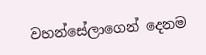වහන්සේලාගෙන් දෙනම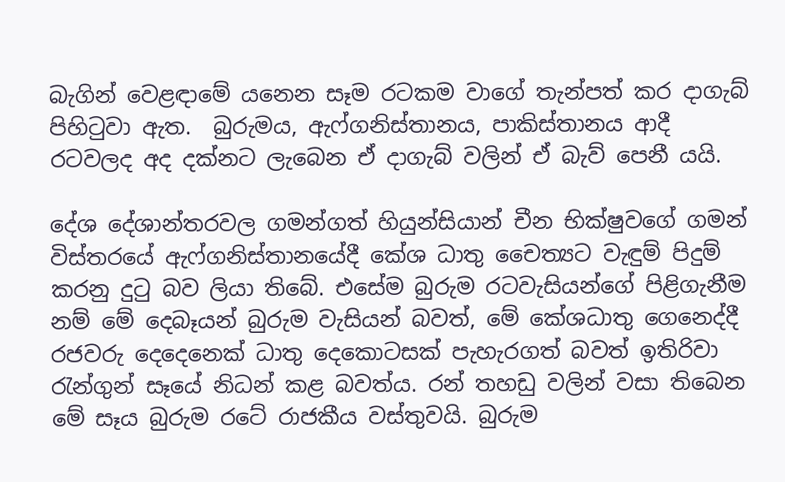බැගින් වෙළඳාමේ යනෙන සෑම රටකම වාගේ තැන්පත් කර දාගැබ් පිහිටුවා ඇත.  බුරුමය, ඇෆ්ගනිස්තානය, පාකිස්තානය ආදී රටවලද අද දක්නට ලැබෙන ඒ දාගැබ් වලින් ඒ බැව් පෙනී යයි.

දේශ දේශාන්තරවල ගමන්ගත් හියුන්සියාන් චීන භික්ෂුවගේ ගමන් විස්තරයේ ඇෆ්ගනිස්තානයේදී කේශ ධාතු චෛත්‍යට වැඳුම් පිදුම් කරනු දුටු බව ලියා තිබේ. එසේම බුරුම රටවැසියන්ගේ පිළිගැනීම නම් මේ දෙබෑයන් බුරුම වැසියන් බවත්, මේ කේශධාතු ගෙනෙද්දී රජවරු දෙදෙනෙක් ධාතු දෙකොටසක් පැහැරගත් බවත් ඉතිරිවා රැන්ගුන් සෑයේ නිධන් කළ බවත්ය. රන් තහඩු වලින් වසා තිබෙන මේ සෑය බුරුම රටේ රාජකීය වස්තුවයි. බුරුම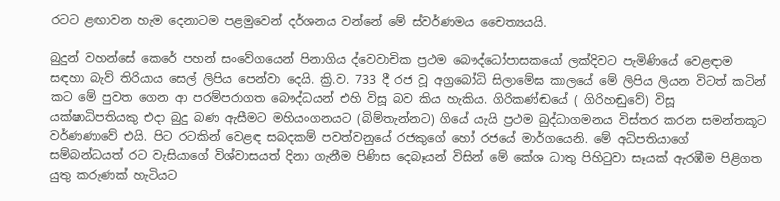රටට ළඟාවන හැම දෙනාටම පළමුවෙන් දර්ශනය වන්නේ මේ ස්වර්ණමය චෛත්‍යයයි.

බුදුන් වහන්සේ කෙරේ පහන් සංවේගයෙන් පිනාගිය ද්වෙවාචික ප්‍රථම බෞද්ධෝපාසකයෝ ලක්දිවට පැමිණියේ වෙළඳාම සඳහා බැව් තිරියාය සෙල් ලිපිය පෙන්වා දෙයි. ක්‍රි.ව. 733 දී රජ වූ අග්‍රබෝධි සිලාමේඝ කාලයේ මේ ලිපිය ලියන විටත් කටින් කට මේ පුවත ගෙන ආ පරම්පරාගත බෞද්ධයන් එහි විසූ බව කිය හැකිය. ගිරිකණ්ඬයේ ( ගිරිහඬුවේ) විසූ යක්ෂාධිපතියකු එදා බුදු බණ ඇසීමට මහියංගනයට (බිම්තැන්නට) ගියේ යැයි ප්‍රථම බුද්ධාගමනය විස්තර කරන සමන්තකූට වර්ණණාවේ එයි. පිට රටකින් වෙළඳ සබදකම් පවත්වනුයේ රජකුගේ හෝ රජයේ මාර්ගයෙනි. මේ අධිපතියාගේ සම්බන්ධයත් රට වැසියාගේ විශ්වාසයත් දිනා ගැනීම පිණිස දෙබෑයන් විසින් මේ කේශ ධාතු පිහිටුවා සෑයක් ඇරඹීම පිළිගත යුතු කරුණක් හැටියට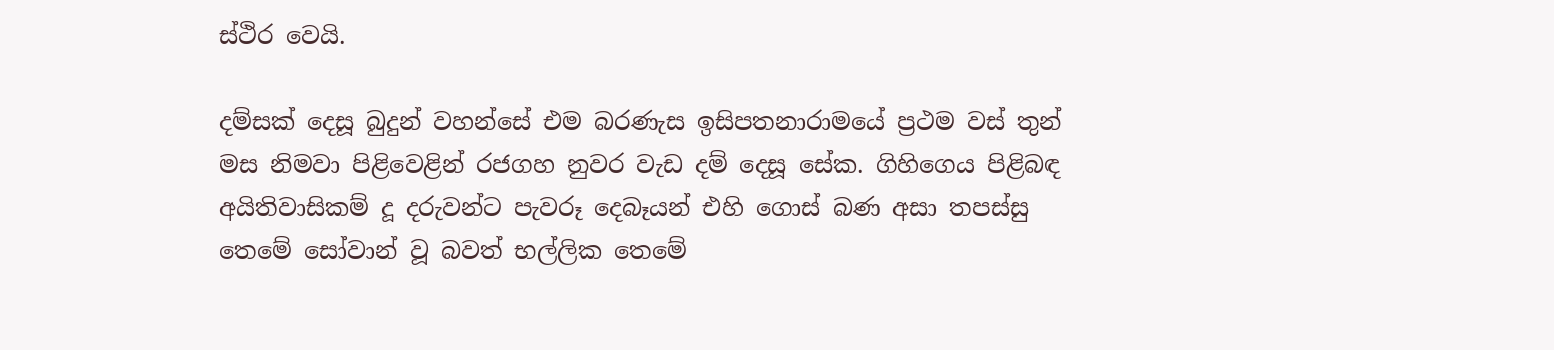ස්ථිර වෙයි.

දම්සක් දෙසූ බුදුන් වහන්සේ එම බරණැස ඉසිපතනාරාමයේ ප්‍රථම වස් තුන් මස නිමවා පිළිවෙළින් රජගහ නුවර වැඩ දම් දෙසූ සේක. ගිහිගෙය පිළිබඳ අයිතිවාසිකම් දූ දරුවන්ට පැවරූ දෙබෑයන් එහි ගොස් බණ අසා තපස්සු තෙමේ සෝවාන් වූ බවත් භල්ලික තෙමේ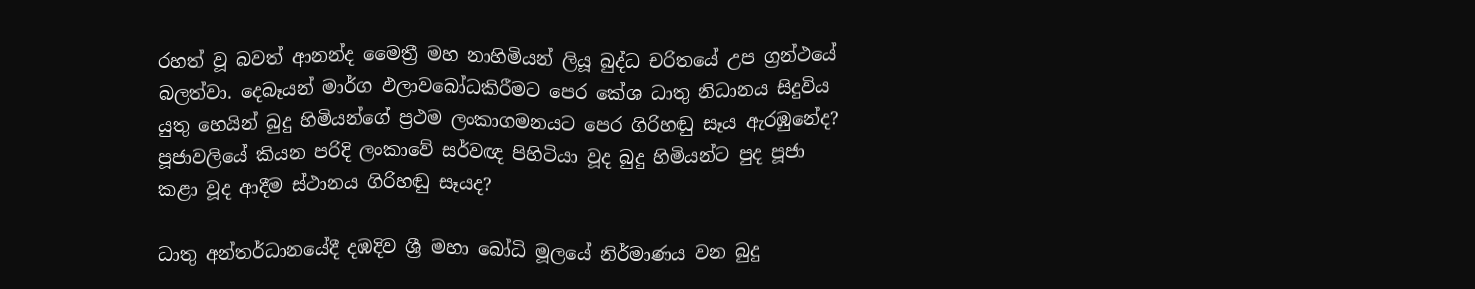රහත් වූ බවත් ආනන්ද මෛත්‍රී මහ නාහිමියන් ලියූ බුද්ධ චරිතයේ උප ග්‍රන්ථයේ බලත්වා. දෙබෑයන් මාර්ග ඵලාවබෝධකිරීමට පෙර කේශ ධාතු නිධානය සිදුවිය යුතු හෙයින් බුදු හිමියන්ගේ ප්‍රථම ලංකාගමනයට පෙර ගිරිහඬු සෑය ඇරඹුනේද? පූජාවලියේ කියන පරිදි ලංකාවේ සර්වඥ පිහිටියා වූද බුදු හිමියන්ට පුද පූජා කළා වූද ආදීම ස්ථානය ගිරිහඬු සෑයද?

ධාතු අන්තර්ධානයේදී දඹදිව ශ්‍රී මහා බෝධි මූලයේ නිර්මාණය වන බුදු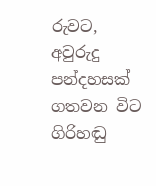රුවට, අවුරුදු පන්දහසක් ගතවන විට ගිරිහඬු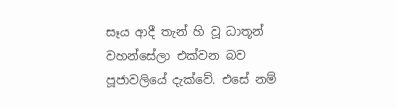සෑය ආදී තැන් හි වූ ධාතූන් වහන්සේලා එක්වන බව පූජාවලියේ දැක්වේ. එසේ නම්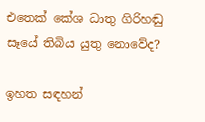එතෙක් කේශ ධාතු ගිරිහඬු සෑයේ තිබිය යුතු නොවේද?

ඉහත සඳහන්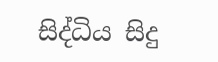සිද්ධිය සිදු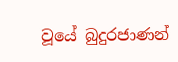වූයේ බුදුරජාණන්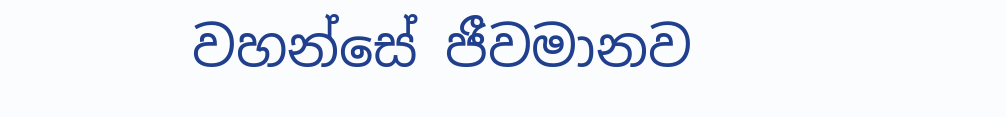වහන්සේ ජීවමානව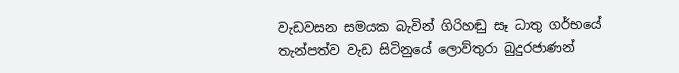වැඩවසන සමයක බැවින් ගිරිහඬු සෑ ධාතු ගර්භයේ තැන්පත්ව වැඩ සිටිනුයේ ලොව්තුරා බුදුරජාණන්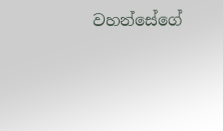වහන්සේගේ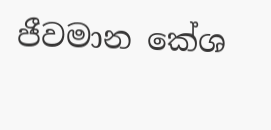ජීවමාන කේශ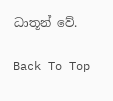ධාතූන් වේ.

Back To Top